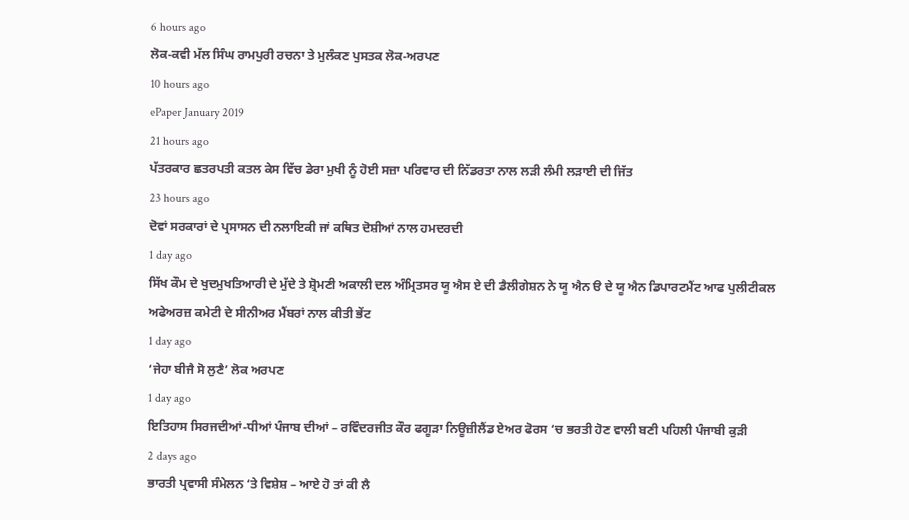6 hours ago
ਲੋਕ-ਕਵੀ ਮੱਲ ਸਿੰਘ ਰਾਮਪੁਰੀ ਰਚਨਾ ਤੇ ਮੁਲੰਕਣ ਪੁਸਤਕ ਲੋਕ-ਅਰਪਣ
10 hours ago
ePaper January 2019
21 hours ago
ਪੱਤਰਕਾਰ ਛਤਰਪਤੀ ਕਤਲ ਕੇਸ ਵਿੱਚ ਡੇਰਾ ਮੁਖੀ ਨੂੰ ਹੋਈ ਸਜ਼ਾ ਪਰਿਵਾਰ ਦੀ ਨਿੱਡਰਤਾ ਨਾਲ ਲੜੀ ਲੰਮੀ ਲੜਾਈ ਦੀ ਜਿੱਤ
23 hours ago
ਦੋਵਾਂ ਸਰਕਾਰਾਂ ਦੇ ਪ੍ਰਸਾਸਨ ਦੀ ਨਲਾਇਕੀ ਜਾਂ ਕਥਿਤ ਦੋਸ਼ੀਆਂ ਨਾਲ ਹਮਦਰਦੀ
1 day ago
ਸਿੱਖ ਕੌਮ ਦੇ ਖੁਦਮੁਖਤਿਆਰੀ ਦੇ ਮੁੱਦੇ ਤੇ ਸ਼੍ਰੋਮਣੀ ਅਕਾਲੀ ਦਲ ਅੰਮ੍ਰਿਤਸਰ ਯੂ ਐਸ ਏ ਦੀ ਡੈਲੀਗੇਸ਼ਨ ਨੇ ਯੂ ਐਨ ੳ ਦੇ ਯੂ ਐਨ ਡਿਪਾਰਟਮੈਂਟ ਆਫ ਪੁਲੀਟੀਕਲ ਅਫੇਅਰਜ਼ ਕਮੇਟੀ ਦੇ ਸੀਨੀਅਰ ਮੈਂਬਰਾਂ ਨਾਲ ਕੀਤੀ ਭੇਂਟ
1 day ago
‘ਜੇਹਾ ਬੀਜੈ ਸੋ ਲੁਣੈ’ ਲੋਕ ਅਰਪਣ
1 day ago
ਇਤਿਹਾਸ ਸਿਰਜਦੀਆਂ-ਧੀਆਂ ਪੰਜਾਬ ਦੀਆਂ – ਰਵਿੰਦਰਜੀਤ ਕੌਰ ਫਗੂੜਾ ਨਿਊਜ਼ੀਲੈਂਡ ਏਅਰ ਫੋਰਸ ‘ਚ ਭਰਤੀ ਹੋਣ ਵਾਲੀ ਬਣੀ ਪਹਿਲੀ ਪੰਜਾਬੀ ਕੁੜੀ
2 days ago
ਭਾਰਤੀ ਪ੍ਰਵਾਸੀ ਸੰਮੇਲਨ ‘ਤੇ ਵਿਸ਼ੇਸ਼ – ਆਏ ਹੋ ਤਾਂ ਕੀ ਲੈ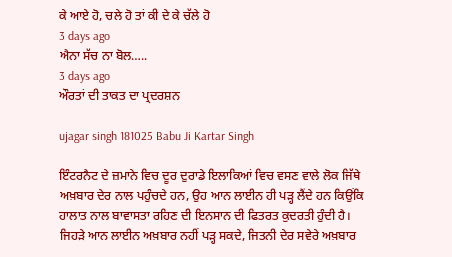ਕੇ ਆਏ ਹੋ, ਚਲੇ ਹੋ ਤਾਂ ਕੀ ਦੇ ਕੇ ਚੱਲੇ ਹੋ
3 days ago
ਐਨਾ ਸੱਚ ਨਾ ਬੋਲ…..
3 days ago
ਔਰਤਾਂ ਦੀ ਤਾਕਤ ਦਾ ਪ੍ਰਦਰਸ਼ਨ

ujagar singh 181025 Babu Ji Kartar Singh

ਇੰਟਰਨੈਟ ਦੇ ਜ਼ਮਾਨੇ ਵਿਚ ਦੂਰ ਦੁਰਾਡੇ ਇਲਾਕਿਆਂ ਵਿਚ ਵਸਣ ਵਾਲੇ ਲੋਕ ਜਿੱਥੇ ਅਖ਼ਬਾਰ ਦੇਰ ਨਾਲ ਪਹੁੰਚਦੇ ਹਨ, ਉਹ ਆਨ ਲਾਈਨ ਹੀ ਪੜ੍ਹ ਲੈਂਦੇ ਹਨ ਕਿਉਂਕਿ ਹਾਲਾਤ ਨਾਲ ਬਾਵਾਸਤਾ ਰਹਿਣ ਦੀ ਇਨਸਾਨ ਦੀ ਫਿਤਰਤ ਕੁਦਰਤੀ ਹੁੰਦੀ ਹੈ। ਜਿਹੜੇ ਆਨ ਲਾਈਨ ਅਖ਼ਬਾਰ ਨਹੀਂ ਪੜ੍ਹ ਸਕਦੇ, ਜਿਤਨੀ ਦੇਰ ਸਵੇਰੇ ਅਖ਼ਬਾਰ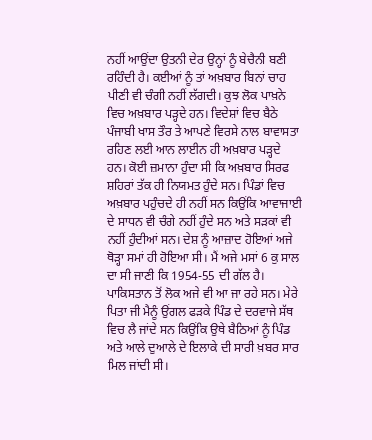ਨਹੀਂ ਆਉਂਦਾ ਉਤਨੀ ਦੇਰ ਉਨ੍ਹਾਂ ਨੂੰ ਬੇਚੈਨੀ ਬਣੀ ਰਹਿੰਦੀ ਹੈ। ਕਈਆਂ ਨੂੰ ਤਾਂ ਅਖ਼ਬਾਰ ਬਿਨਾਂ ਚਾਹ ਪੀਣੀ ਵੀ ਚੰਗੀ ਨਹੀਂ ਲੱਗਦੀ। ਕੁਝ ਲੋਕ ਪਾਖ਼ਨੇ ਵਿਚ ਅਖ਼ਬਾਰ ਪੜ੍ਹਦੇ ਹਨ। ਵਿਦੇਸ਼ਾਂ ਵਿਚ ਬੈਠੇ ਪੰਜਾਬੀ ਖਾਸ ਤੌਰ ਤੇ ਆਪਣੇ ਵਿਰਸੇ ਨਾਲ ਬਾਵਾਸਤਾ ਰਹਿਣ ਲਈ ਆਨ ਲਾਈਨ ਹੀ ਅਖ਼ਬਾਰ ਪੜ੍ਹਦੇ ਹਨ। ਕੋਈ ਜ਼ਮਾਨਾ ਹੁੰਦਾ ਸੀ ਕਿ ਅਖ਼ਬਾਰ ਸਿਰਫ ਸ਼ਹਿਰਾਂ ਤੱਕ ਹੀ ਨਿਯਮਤ ਹੁੰਦੇ ਸਨ। ਪਿੰਡਾਂ ਵਿਚ ਅਖ਼ਬਾਰ ਪਹੁੰਚਦੇ ਹੀ ਨਹੀਂ ਸਨ ਕਿਉਂਕਿ ਆਵਾਜਾਈ ਦੇ ਸਾਧਨ ਵੀ ਚੰਗੇ ਨਹੀਂ ਹੁੰਦੇ ਸਨ ਅਤੇ ਸੜਕਾਂ ਵੀ ਨਹੀਂ ਹੁੰਦੀਆਂ ਸਨ। ਦੇਸ਼ ਨੂੰ ਆਜ਼ਾਦ ਹੋਇਆਂ ਅਜੇ ਥੋੜ੍ਹਾ ਸਮਾਂ ਹੀ ਹੋਇਆ ਸੀ। ਮੈਂ ਅਜੇ ਮਸਾਂ 6 ਕੁ ਸਾਲ ਦਾ ਸੀ ਜਾਣੀ ਕਿ 1954-55 ਦੀ ਗੱਲ ਹੈ। ਪਾਕਿਸਤਾਨ ਤੋਂ ਲੋਕ ਅਜੇ ਵੀ ਆ ਜਾ ਰਹੇ ਸਨ। ਮੇਰੇ ਪਿਤਾ ਜੀ ਮੈਨੂੰ ਉਂਗਲ ਫੜਕੇ ਪਿੰਡ ਦੇ ਦਰਵਾਜੇ ਸੱਥ ਵਿਚ ਲੈ ਜਾਂਦੇ ਸਨ ਕਿਉਂਕਿ ਉਥੇ ਬੈਠਿਆਂ ਨੂੰ ਪਿੰਡ ਅਤੇ ਆਲੇ ਦੁਆਲੇ ਦੇ ਇਲਾਕੇ ਦੀ ਸਾਰੀ ਖ਼ਬਰ ਸਾਰ ਮਿਲ ਜਾਂਦੀ ਸੀ।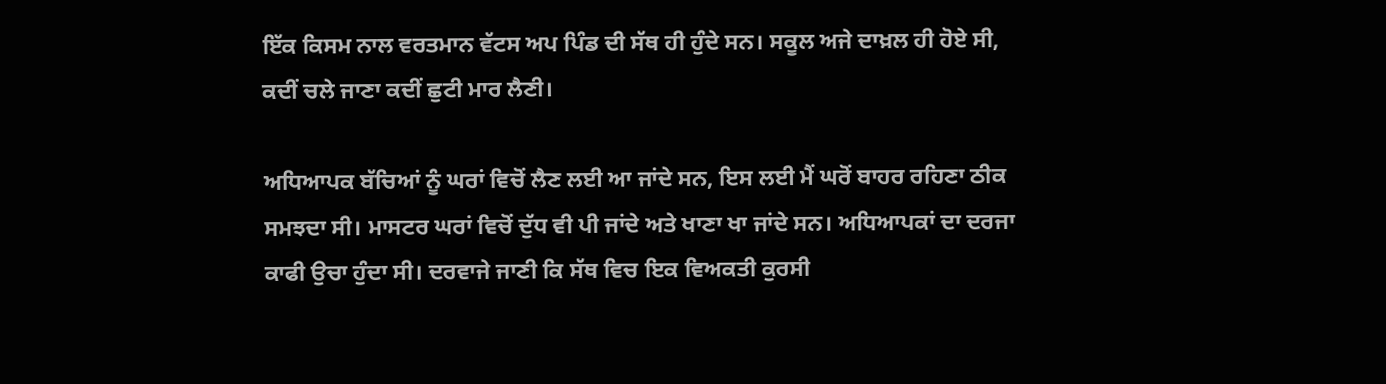ਇੱਕ ਕਿਸਮ ਨਾਲ ਵਰਤਮਾਨ ਵੱਟਸ ਅਪ ਪਿੰਡ ਦੀ ਸੱਥ ਹੀ ਹੁੰਦੇ ਸਨ। ਸਕੂਲ ਅਜੇ ਦਾਖ਼ਲ ਹੀ ਹੋਏ ਸੀ, ਕਦੀਂ ਚਲੇ ਜਾਣਾ ਕਦੀਂ ਛੁਟੀ ਮਾਰ ਲੈਣੀ।

ਅਧਿਆਪਕ ਬੱਚਿਆਂ ਨੂੰ ਘਰਾਂ ਵਿਚੋਂ ਲੈਣ ਲਈ ਆ ਜਾਂਦੇ ਸਨ, ਇਸ ਲਈ ਮੈਂ ਘਰੋਂ ਬਾਹਰ ਰਹਿਣਾ ਠੀਕ ਸਮਝਦਾ ਸੀ। ਮਾਸਟਰ ਘਰਾਂ ਵਿਚੋਂ ਦੁੱਧ ਵੀ ਪੀ ਜਾਂਦੇ ਅਤੇ ਖਾਣਾ ਖਾ ਜਾਂਦੇ ਸਨ। ਅਧਿਆਪਕਾਂ ਦਾ ਦਰਜਾ ਕਾਫੀ ਉਚਾ ਹੁੰਦਾ ਸੀ। ਦਰਵਾਜੇ ਜਾਣੀ ਕਿ ਸੱਥ ਵਿਚ ਇਕ ਵਿਅਕਤੀ ਕੁਰਸੀ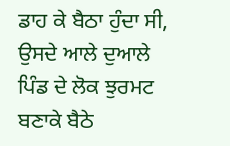ਡਾਹ ਕੇ ਬੈਠਾ ਹੁੰਦਾ ਸੀ, ਉਸਦੇ ਆਲੇ ਦੁਆਲੇ ਪਿੰਡ ਦੇ ਲੋਕ ਝੁਰਮਟ ਬਣਾਕੇ ਬੈਠੇ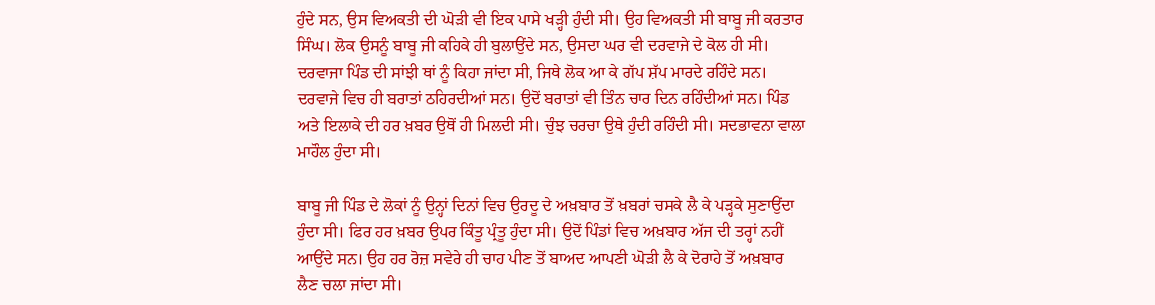ਹੁੰਦੇ ਸਨ, ਉਸ ਵਿਅਕਤੀ ਦੀ ਘੋੜੀ ਵੀ ਇਕ ਪਾਸੇ ਖੜ੍ਹੀ ਹੁੰਦੀ ਸੀ। ਉਹ ਵਿਅਕਤੀ ਸੀ ਬਾਬੂ ਜੀ ਕਰਤਾਰ ਸਿੰਘ। ਲੋਕ ਉਸਨੂੰ ਬਾਬੂ ਜੀ ਕਹਿਕੇ ਹੀ ਬੁਲਾਉਂਦੇ ਸਨ, ਉਸਦਾ ਘਰ ਵੀ ਦਰਵਾਜੇ ਦੇ ਕੋਲ ਹੀ ਸੀ। ਦਰਵਾਜਾ ਪਿੰਡ ਦੀ ਸਾਂਝੀ ਥਾਂ ਨੂੰ ਕਿਹਾ ਜਾਂਦਾ ਸੀ, ਜਿਥੇ ਲੋਕ ਆ ਕੇ ਗੱਪ ਸ਼ੱਪ ਮਾਰਦੇ ਰਹਿੰਦੇ ਸਨ। ਦਰਵਾਜੇ ਵਿਚ ਹੀ ਬਰਾਤਾਂ ਠਹਿਰਦੀਆਂ ਸਨ। ਉਦੋਂ ਬਰਾਤਾਂ ਵੀ ਤਿੰਨ ਚਾਰ ਦਿਨ ਰਹਿੰਦੀਆਂ ਸਨ। ਪਿੰਡ ਅਤੇ ਇਲਾਕੇ ਦੀ ਹਰ ਖ਼ਬਰ ਉਥੋਂ ਹੀ ਮਿਲਦੀ ਸੀ। ਚੁੰਝ ਚਰਚਾ ਉਥੇ ਹੁੰਦੀ ਰਹਿੰਦੀ ਸੀ। ਸਦਭਾਵਨਾ ਵਾਲਾ ਮਾਹੌਲ ਹੁੰਦਾ ਸੀ।

ਬਾਬੂ ਜੀ ਪਿੰਡ ਦੇ ਲੋਕਾਂ ਨੂੰ ਉਨ੍ਹਾਂ ਦਿਨਾਂ ਵਿਚ ਉਰਦੂ ਦੇ ਅਖ਼ਬਾਰ ਤੋਂ ਖ਼ਬਰਾਂ ਚਸਕੇ ਲੈ ਕੇ ਪੜ੍ਹਕੇ ਸੁਣਾਉਂਦਾ ਹੁੰਦਾ ਸੀ। ਫਿਰ ਹਰ ਖ਼ਬਰ ਉਪਰ ਕਿੰਤੂ ਪ੍ਰੰਤੂ ਹੁੰਦਾ ਸੀ। ਉਦੋਂ ਪਿੰਡਾਂ ਵਿਚ ਅਖ਼ਬਾਰ ਅੱਜ ਦੀ ਤਰ੍ਹਾਂ ਨਹੀਂ ਆਉਂਦੇ ਸਨ। ਉਹ ਹਰ ਰੋਜ਼ ਸਵੇਰੇ ਹੀ ਚਾਹ ਪੀਣ ਤੋਂ ਬਾਅਦ ਆਪਣੀ ਘੋੜੀ ਲੈ ਕੇ ਦੋਰਾਹੇ ਤੋਂ ਅਖ਼ਬਾਰ ਲੈਣ ਚਲਾ ਜਾਂਦਾ ਸੀ।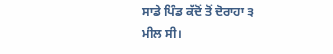ਸਾਡੇ ਪਿੰਡ ਕੱਦੋਂ ਤੋਂ ਦੋਰਾਹਾ ੩ ਮੀਲ ਸੀ।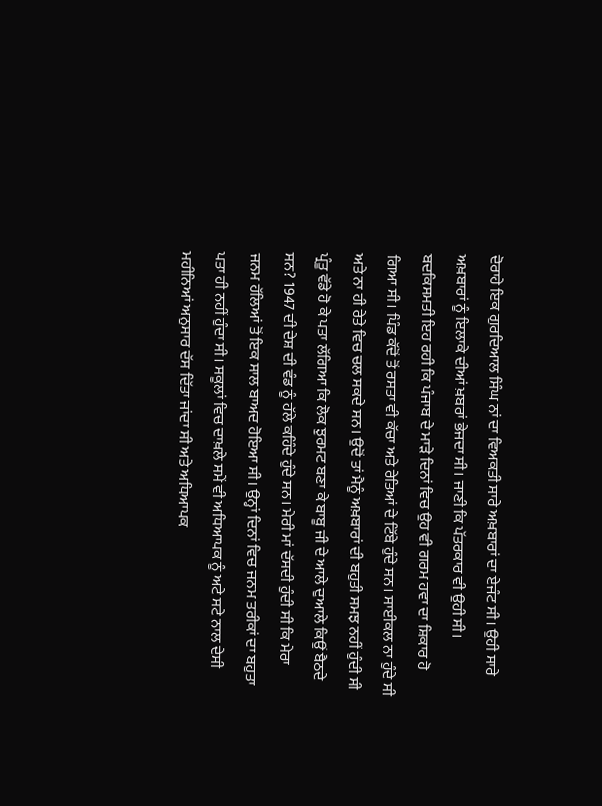ਦੋਰਾਹੇ ਇਕ ਗੁਰਦਿਆਲ ਸਿੰਘ ਨਾਂ ਦਾ ਵਿਅਕਤੀ ਸਾਰੇ ਅਖ਼ਬਾਰਾਂ ਦਾ ਏਜੰਟ ਸੀ। ਉਹੀ ਸਾਰੇ ਅਖ਼ਬਾਰਾਂ ਨੂੰ ਇਲਾਕੇ ਦੀਆਂ ਖ਼ਬਰਾਂ ਭੇਜਦਾ ਸੀ। ਜਾਣੀ ਕਿ ਪੱਤਰਕਾਰ ਵੀ ਉਹੀ ਸੀ। ਬਦਕਿਸਮਤੀ ਇਹ ਰਹੀ ਕਿ ਪੰਜਾਬ ਦੇ ਮਾੜੇ ਦਿਨਾਂ ਵਿਚ ਉਹ ਵੀ ਗਰਮ ਹਵਾ ਦਾ ਸ਼ਿਕਾਰ ਹੋ ਗਿਆ ਸੀ। ਪਿੰਡ ਕੱਦੋਂ ਤੋਂ ਰਸਤਾ ਵੀ ਕੱਚਾ ਅਤੇ ਰੇਤਿਆਂ ਦੇ ਟਿੱਬੇ ਹੁੰਦੇ ਸਨ। ਸਾਈਕਲ ਨਾ ਹੁੰਦੇ ਸੀ ਅਤੇ ਨਾ ਹੀ ਰੇਤੇ ਵਿਚ ਚਲ ਸਕਦੇ ਸਨ। ਉਦੋਂ ਤਾਂ ਮੈਨੂੰ ਅਖ਼ਬਾਰਾਂ ਦੀ ਬਹੁਤੀ ਸਮਝ ਨਹੀਂ ਹੁੰਦੀ ਸੀ ਪ੍ਰੰਤੂ ਵੱਡੇ ਹੋ ਕੇ ਪਤਾ ਲੱਗਿਆ ਕਿ ਲੋਕ ਝੁਰਮਟ ਬਣਾ ਕੇ ਬਾਬੂ ਜੀ ਦੇ ਆਲੇ ਦੁਆਲੇ ਕਿਉਂ ਬੈਠਦੇ ਸਨ? 1947 ਦੀ ਦੇਸ਼ ਦੀ ਵੰਡ ਨੂੰ ਹੱਲੇ ਕਹਿੰਦੇ ਹੁੰਦੇ ਸਨ। ਮੇਰੀ ਮਾਂ ਦੱਸਦੀ ਹੁੰਦੀ ਸੀ ਕਿ ਮੇਰਾ ਜਨਮ ਹੱਲਿਆਂ ਤੋਂ ਇਕ ਸਾਲ ਬਾਅਦ ਹੋਇਆ ਸੀ। ਉਨ੍ਹਾਂ ਦਿਨਾਂ ਵਿਚ ਜਨਮ ਤਰੀਕਾਂ ਦਾ ਬਹੁਤਾ ਪਤਾ ਹੀ ਨਹੀਂ ਹੁੰਦਾ ਸੀ। ਸਕੂਲਾਂ ਵਿਚ ਦਾਖ਼ਲੇ ਸਮੇਂ ਵੀ ਅਧਿਆਪਕ ਨੂੰ ਅਟੇ ਸਟੇ ਨਾਲ ਦੇਸੀ ਮਹੀਨਿਆਂ ਅਨੁਸਾਰ ਦੱਸ ਦਿੱਤਾ ਜਾਂਦਾ ਸੀ ਅਤੇ ਅਧਿਆਪਕ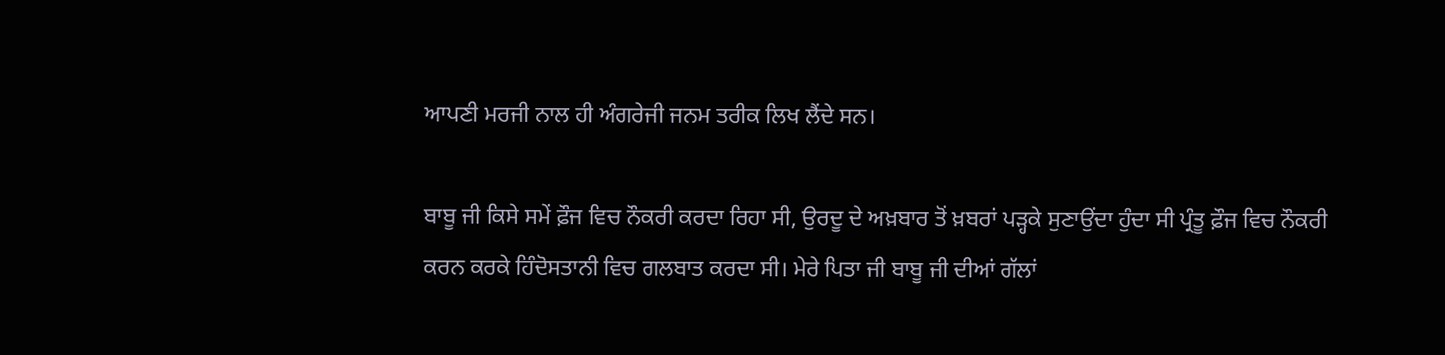ਆਪਣੀ ਮਰਜੀ ਨਾਲ ਹੀ ਅੰਗਰੇਜੀ ਜਨਮ ਤਰੀਕ ਲਿਖ ਲੈਂਦੇ ਸਨ।

ਬਾਬੂ ਜੀ ਕਿਸੇ ਸਮੇਂ ਫ਼ੌਜ ਵਿਚ ਨੌਕਰੀ ਕਰਦਾ ਰਿਹਾ ਸੀ, ਉਰਦੂ ਦੇ ਅਖ਼ਬਾਰ ਤੋਂ ਖ਼ਬਰਾਂ ਪੜ੍ਹਕੇ ਸੁਣਾਉਂਦਾ ਹੁੰਦਾ ਸੀ ਪ੍ਰੰਤੂ ਫ਼ੌਜ ਵਿਚ ਨੌਕਰੀ ਕਰਨ ਕਰਕੇ ਹਿੰਦੋਸਤਾਨੀ ਵਿਚ ਗਲਬਾਤ ਕਰਦਾ ਸੀ। ਮੇਰੇ ਪਿਤਾ ਜੀ ਬਾਬੂ ਜੀ ਦੀਆਂ ਗੱਲਾਂ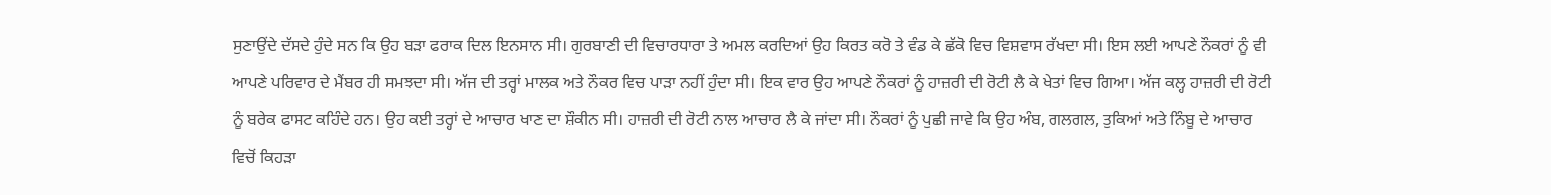ਸੁਣਾਉਂਦੇ ਦੱਸਦੇ ਹੁੰਦੇ ਸਨ ਕਿ ਉਹ ਬੜਾ ਫਰਾਕ ਦਿਲ ਇਨਸਾਨ ਸੀ। ਗੁਰਬਾਣੀ ਦੀ ਵਿਚਾਰਧਾਰਾ ਤੇ ਅਮਲ ਕਰਦਿਆਂ ਉਹ ਕਿਰਤ ਕਰੋ ਤੇ ਵੰਡ ਕੇ ਛੱਕੋ ਵਿਚ ਵਿਸ਼ਵਾਸ ਰੱਖਦਾ ਸੀ। ਇਸ ਲਈ ਆਪਣੇ ਨੌਕਰਾਂ ਨੂੰ ਵੀ ਆਪਣੇ ਪਰਿਵਾਰ ਦੇ ਮੈਂਬਰ ਹੀ ਸਮਝਦਾ ਸੀ। ਅੱਜ ਦੀ ਤਰ੍ਹਾਂ ਮਾਲਕ ਅਤੇ ਨੌਕਰ ਵਿਚ ਪਾੜਾ ਨਹੀਂ ਹੁੰਦਾ ਸੀ। ਇਕ ਵਾਰ ਉਹ ਆਪਣੇ ਨੌਕਰਾਂ ਨੂੰ ਹਾਜ਼ਰੀ ਦੀ ਰੋਟੀ ਲੈ ਕੇ ਖੇਤਾਂ ਵਿਚ ਗਿਆ। ਅੱਜ ਕਲ੍ਹ ਹਾਜ਼ਰੀ ਦੀ ਰੋਟੀ ਨੂੰ ਬਰੇਕ ਫਾਸਟ ਕਹਿੰਦੇ ਹਨ। ਉਹ ਕਈ ਤਰ੍ਹਾਂ ਦੇ ਆਚਾਰ ਖਾਣ ਦਾ ਸ਼ੌਕੀਨ ਸੀ। ਹਾਜ਼ਰੀ ਦੀ ਰੋਟੀ ਨਾਲ ਆਚਾਰ ਲੈ ਕੇ ਜਾਂਦਾ ਸੀ। ਨੌਕਰਾਂ ਨੂੰ ਪੁਛੀ ਜਾਵੇ ਕਿ ਉਹ ਅੰਬ, ਗਲਗਲ, ਤੁਕਿਆਂ ਅਤੇ ਨਿੰਬੂ ਦੇ ਆਚਾਰ ਵਿਚੋਂ ਕਿਹੜਾ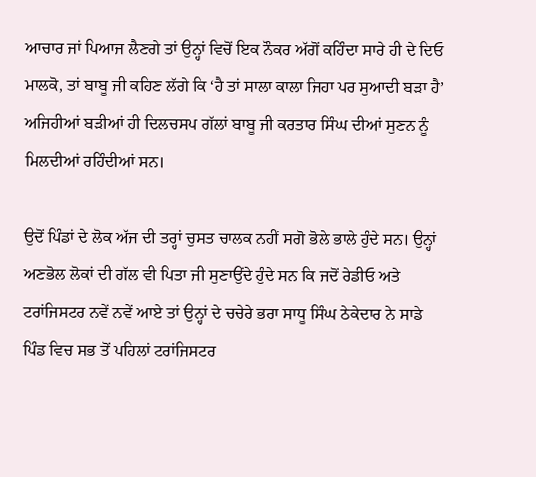ਆਚਾਰ ਜਾਂ ਪਿਆਜ ਲੈਣਗੇ ਤਾਂ ਉਨ੍ਹਾਂ ਵਿਚੋਂ ਇਕ ਨੌਕਰ ਅੱਗੋਂ ਕਹਿੰਦਾ ਸਾਰੇ ਹੀ ਦੇ ਦਿਓ ਮਾਲਕੋ, ਤਾਂ ਬਾਬੂ ਜੀ ਕਹਿਣ ਲੱਗੇ ਕਿ ‘ਹੈ ਤਾਂ ਸਾਲਾ ਕਾਲਾ ਜਿਹਾ ਪਰ ਸੁਆਦੀ ਬੜਾ ਹੈ’ ਅਜਿਹੀਆਂ ਬੜੀਆਂ ਹੀ ਦਿਲਚਸਪ ਗੱਲਾਂ ਬਾਬੂ ਜੀ ਕਰਤਾਰ ਸਿੰਘ ਦੀਆਂ ਸੁਣਨ ਨੂੰ ਮਿਲਦੀਆਂ ਰਹਿੰਦੀਆਂ ਸਨ।

ਉਦੋਂ ਪਿੰਡਾਂ ਦੇ ਲੋਕ ਅੱਜ ਦੀ ਤਰ੍ਹਾਂ ਚੁਸਤ ਚਾਲਕ ਨਹੀਂ ਸਗੋ ਭੋਲੇ ਭਾਲੇ ਹੁੰਦੇ ਸਨ। ਉਨ੍ਹਾਂ ਅਣਭੋਲ ਲੋਕਾਂ ਦੀ ਗੱਲ ਵੀ ਪਿਤਾ ਜੀ ਸੁਣਾਉਂਦੇ ਹੁੰਦੇ ਸਨ ਕਿ ਜਦੋਂ ਰੇਡੀਓ ਅਤੇ ਟਰਾਂਜਿਸਟਰ ਨਵੇਂ ਨਵੇਂ ਆਏ ਤਾਂ ਉਨ੍ਹਾਂ ਦੇ ਚਚੇਰੇ ਭਰਾ ਸਾਧੂ ਸਿੰਘ ਠੇਕੇਦਾਰ ਨੇ ਸਾਡੇ ਪਿੰਡ ਵਿਚ ਸਭ ਤੋਂ ਪਹਿਲਾਂ ਟਰਾਂਜਿਸਟਰ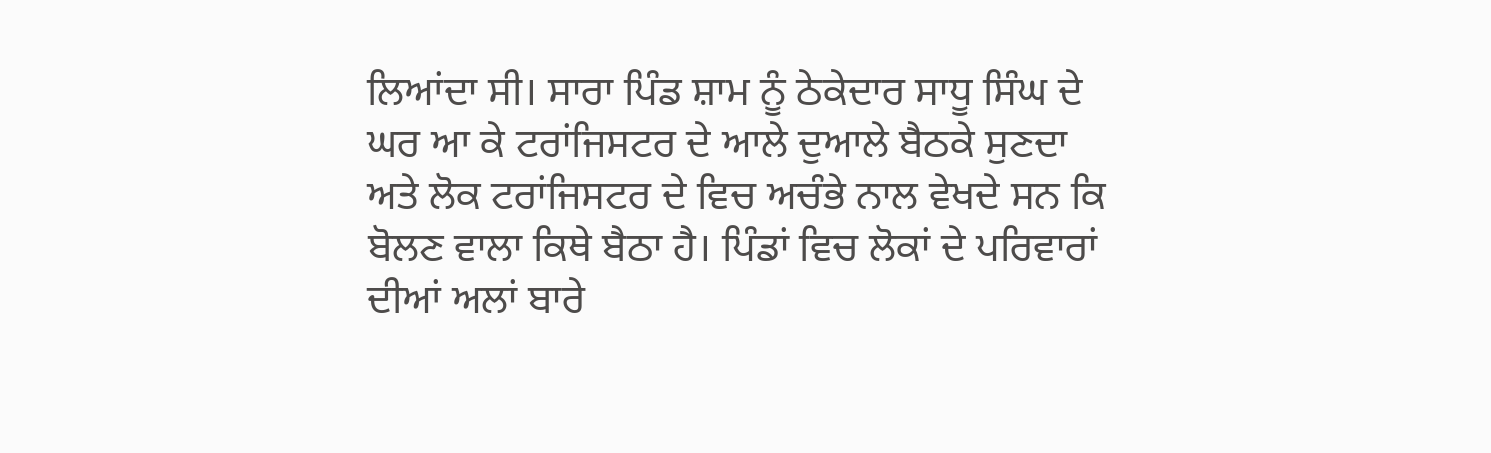ਲਿਆਂਦਾ ਸੀ। ਸਾਰਾ ਪਿੰਡ ਸ਼ਾਮ ਨੂੰ ਠੇਕੇਦਾਰ ਸਾਧੂ ਸਿੰਘ ਦੇ ਘਰ ਆ ਕੇ ਟਰਾਂਜਿਸਟਰ ਦੇ ਆਲੇ ਦੁਆਲੇ ਬੈਠਕੇ ਸੁਣਦਾ ਅਤੇ ਲੋਕ ਟਰਾਂਜਿਸਟਰ ਦੇ ਵਿਚ ਅਚੰਭੇ ਨਾਲ ਵੇਖਦੇ ਸਨ ਕਿ ਬੋਲਣ ਵਾਲਾ ਕਿਥੇ ਬੈਠਾ ਹੈ। ਪਿੰਡਾਂ ਵਿਚ ਲੋਕਾਂ ਦੇ ਪਰਿਵਾਰਾਂ ਦੀਆਂ ਅਲਾਂ ਬਾਰੇ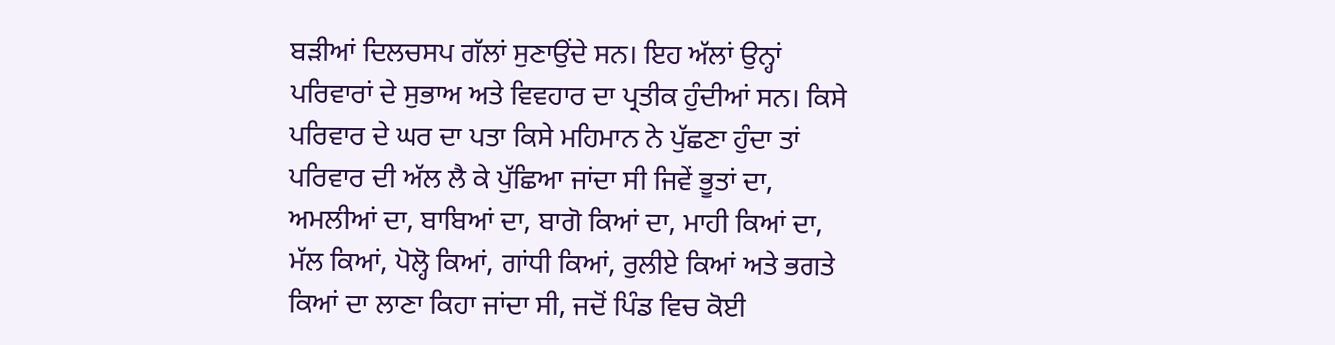ਬੜੀਆਂ ਦਿਲਚਸਪ ਗੱਲਾਂ ਸੁਣਾਉਂਦੇ ਸਨ। ਇਹ ਅੱਲਾਂ ਉਨ੍ਹਾਂ ਪਰਿਵਾਰਾਂ ਦੇ ਸੁਭਾਅ ਅਤੇ ਵਿਵਹਾਰ ਦਾ ਪ੍ਰਤੀਕ ਹੁੰਦੀਆਂ ਸਨ। ਕਿਸੇ ਪਰਿਵਾਰ ਦੇ ਘਰ ਦਾ ਪਤਾ ਕਿਸੇ ਮਹਿਮਾਨ ਨੇ ਪੁੱਛਣਾ ਹੁੰਦਾ ਤਾਂ ਪਰਿਵਾਰ ਦੀ ਅੱਲ ਲੈ ਕੇ ਪੁੱਛਿਆ ਜਾਂਦਾ ਸੀ ਜਿਵੇਂ ਭੂਤਾਂ ਦਾ, ਅਮਲੀਆਂ ਦਾ, ਬਾਬਿਆਂ ਦਾ, ਬਾਗੋ ਕਿਆਂ ਦਾ, ਮਾਹੀ ਕਿਆਂ ਦਾ, ਮੱਲ ਕਿਆਂ, ਪੋਲ੍ਹੋ ਕਿਆਂ, ਗਾਂਧੀ ਕਿਆਂ, ਰੁਲੀਏ ਕਿਆਂ ਅਤੇ ਭਗਤੇ ਕਿਆਂ ਦਾ ਲਾਣਾ ਕਿਹਾ ਜਾਂਦਾ ਸੀ, ਜਦੋਂ ਪਿੰਡ ਵਿਚ ਕੋਈ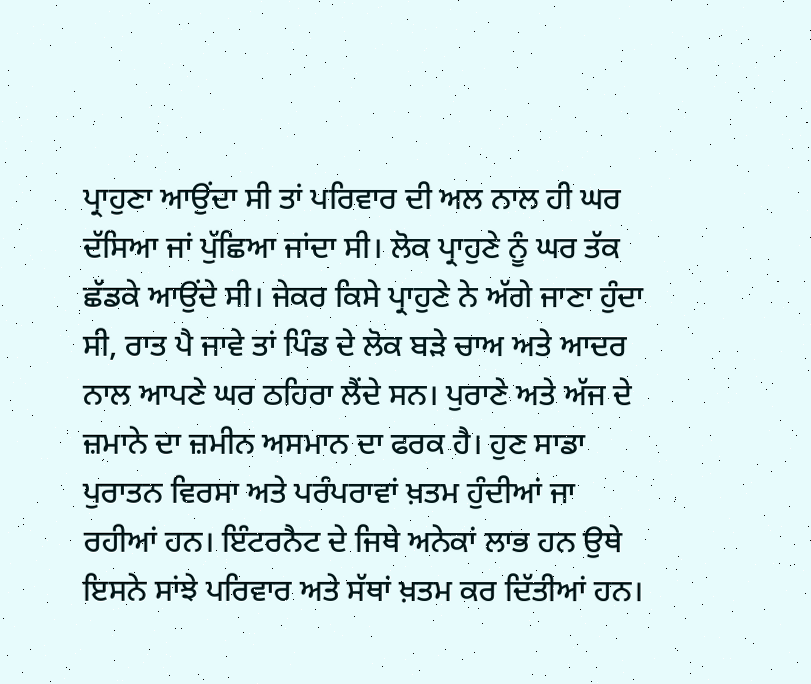ਪ੍ਰਾਹੁਣਾ ਆਉਂਦਾ ਸੀ ਤਾਂ ਪਰਿਵਾਰ ਦੀ ਅਲ ਨਾਲ ਹੀ ਘਰ ਦੱਸਿਆ ਜਾਂ ਪੁੱਛਿਆ ਜਾਂਦਾ ਸੀ। ਲੋਕ ਪ੍ਰਾਹੁਣੇ ਨੂੰ ਘਰ ਤੱਕ ਛੱਡਕੇ ਆਉਂਦੇ ਸੀ। ਜੇਕਰ ਕਿਸੇ ਪ੍ਰਾਹੁਣੇ ਨੇ ਅੱਗੇ ਜਾਣਾ ਹੁੰਦਾ ਸੀ, ਰਾਤ ਪੈ ਜਾਵੇ ਤਾਂ ਪਿੰਡ ਦੇ ਲੋਕ ਬੜੇ ਚਾਅ ਅਤੇ ਆਦਰ ਨਾਲ ਆਪਣੇ ਘਰ ਠਹਿਰਾ ਲੈਂਦੇ ਸਨ। ਪੁਰਾਣੇ ਅਤੇ ਅੱਜ ਦੇ ਜ਼ਮਾਨੇ ਦਾ ਜ਼ਮੀਨ ਅਸਮਾਨ ਦਾ ਫਰਕ ਹੈ। ਹੁਣ ਸਾਡਾ ਪੁਰਾਤਨ ਵਿਰਸਾ ਅਤੇ ਪਰੰਪਰਾਵਾਂ ਖ਼ਤਮ ਹੁੰਦੀਆਂ ਜਾ ਰਹੀਆਂ ਹਨ। ਇੰਟਰਨੈਟ ਦੇ ਜਿਥੇ ਅਨੇਕਾਂ ਲਾਭ ਹਨ ਉਥੇ ਇਸਨੇ ਸਾਂਝੇ ਪਰਿਵਾਰ ਅਤੇ ਸੱਥਾਂ ਖ਼ਤਮ ਕਰ ਦਿੱਤੀਆਂ ਹਨ।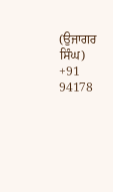(ਉਜਾਗਰ ਸਿੰਘ)
+91 94178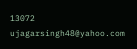13072
ujagarsingh48@yahoo.com